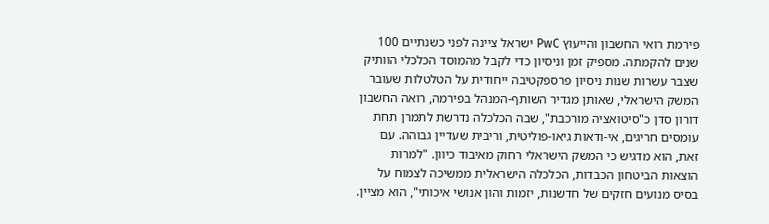פירמת רואי החשבון והייעוץ PwC ישראל ציינה לפני כשנתיים 100 שנים להקמתה. מספיק זמן וניסיון כדי לקבל מהמוסד הכלכלי הוותיק שצבר עשרות שנות ניסיון פרספקטיבה ייחודית על הטלטלות שעובר המשק הישראלי, שאותן מגדיר השותף-המנהל בפירמה, רואה החשבון דורון סדן כ"סיטואציה מורכבת", שבה הכלכלה נדרשת לתמרן תחת עומסים חריגים, אי-ודאות גיאו-פוליטית, וריבית שעדיין גבוהה. עם זאת, הוא מדגיש כי המשק הישראלי רחוק מאיבוד כיוון. "למרות הוצאות הביטחון הכבדות, הכלכלה הישראלית ממשיכה לצמוח על בסיס מנועים חזקים של חדשנות, יזמות והון אנושי איכותי", הוא מציין.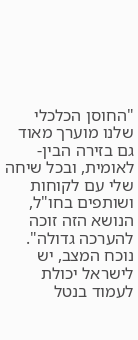"החוסן הכלכלי שלנו מוערך מאוד גם בזירה הבין-לאומית, ובכל שיחה שלי עם לקוחות ושותפים בחו"ל, הנושא הזה זוכה להערכה גדולה".
נוכח המצב, יש לישראל יכולת לעמוד בנטל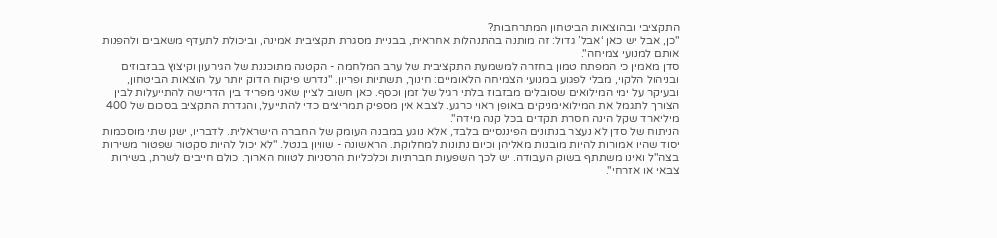התקציבי ובהוצאות הביטחון המתרחבות?
"כן, אבל יש כאן ‘אבל’ גדול: זה מותנה בהתנהלות אחראית, בבניית מסגרת תקציבית אמינה, וביכולת לתעדף משאבים ולהפנות אותם למנועי צמיחה".
סדן מאמין כי המפתח טמון בחזרה למשמעת התקציבית של ערב המלחמה - הקטנה מתוכננת של הגירעון וקיצוץ בבזבוזים ובניהול הלקוי, מבלי לפגוע במנועי הצמיחה הלאומיים: חינוך, תשתיות ופריון. "נדרש פיקוח הדוק יותר על הוצאות הביטחון, ובעיקר על ימי המילואים שסובלים מבזבוז בלתי רגיל של זמן וכסף. כאן חשוב לציין שאני מפריד בין הדרישה להתייעלות לבין הצורך לתגמל את המילואימניקים באופן ראוי כרגע. לצבא אין מספיק תמריצים כדי להתייעל, והגדרת התקציב בסכום של 400 מיליארד שקל הינה חסרת תקדים בכל קנה מידה".
הניתוח של סדן לא נעצר בנתונים הפיננסיים בלבד, אלא נוגע במבנה העומק של החברה הישראלית. לדבריו, ישנן שתי מוסכמות יסוד שהיו אמורות להיות מובנות מאליהן וכיום נתונות למחלוקת. הראשונה - שוויון בנטל. "לא יכול להיות סקטור שפטור משירות בצה"ל ואינו משתתף בשוק העבודה. יש לכך השפעות חברתיות וכלכליות הרסניות לטווח הארוך. כולם חייבים לשרת, בשירות צבאי או אזרחי".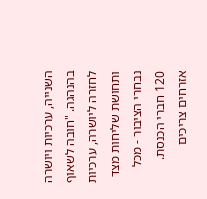השנייה, ערכיות ויושרה בהנהגה. "חובה לשאוף לחזרה ליושרה, ערכיות ותחושת שליחות מצד נבחרי הציבור - מכל 120 חברי הכנסת. אזרחים צריכים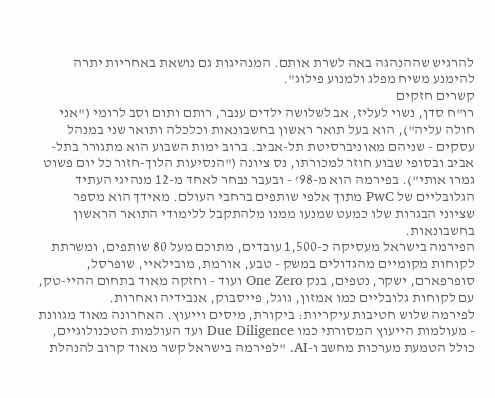להרגיש שההנהגה באה לשרת אותם. המנהיגות גם נושאת באחריות יתרה להימנע משיח מפלג ולמנוע פילוג".
קשרים חזקים
רו"ח סדן, נשוי לעליז, אב לשלושה ילדים ענבר, רותם ותום וסב לרומי ("אני חולה עליה"), הוא בעל תואר ראשון בחשבונאות וכלכלה ותואר שני במנהל עסקים - שניהם מאוניברסיטת תל-אביב. ברוב ימות השבוע הוא מתגורר בתל-אביב ובסופי שבוע חוזר למכורתו, נס ציונה ("הנסיעות הלוך-חזור כל יום פשוט גמרו אותי"). בפירמה הוא מ-98’ - ובעבר נבחר לאחד מ-12 מנהיגי העתיד הגלובליים של PwC מתוך אלפי שותפים ברחבי העולם. מאידך הוא מספר שציוני הבגרות שלו כמעט שמנעו ממנו מלהתקבל ללימודי התואר הראשון בחשבונאות.
הפירמה בישראל מעסיקה כ-1,500 עובדים, מתוכם מעל 80 שותפים, ומשרתת לקוחות מקומיים מהגדולים במשק - טבע, אורמת, מובילאיי, שופרסל, סופרפארם, ישקר, נטפים, בנק One Zero ועוד - וחזקה מאוד בתחום ההיי-טק, עם לקוחות גלובליים כמו אמזון, גוגל, פייסבוק, אנבידיה ואחרות.
לפירמה שלוש חטיבות עיקריות: ביקורת, מיסים וייעוץ. האחרונה מאוד מגוונת - מעולמות הייעוץ המסורתי כמו Due Diligence ועד העולמות הטכנולוגיים, כולל הטמעת מערכות מחשב ו-AI. "לפירמה בישראל קשר מאוד קרוב להנהלת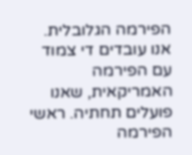הפירמה הגלובלית. אנו עובדים די צמוד עם הפירמה האמריקאית, שאנו פועלים תחתיה. ראשי הפירמה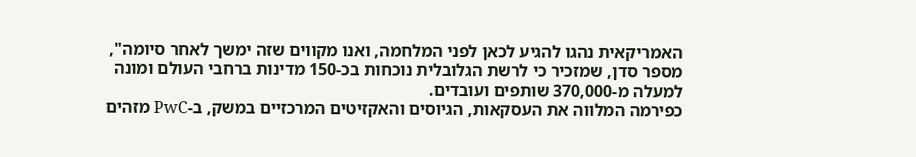האמריקאית נהגו להגיע לכאן לפני המלחמה, ואנו מקווים שזה ימשך לאחר סיומה", מספר סדן, שמזכיר כי לרשת הגלובלית נוכחות בכ-150 מדינות ברחבי העולם ומונה למעלה מ-370,000 שותפים ועובדים.
כפירמה המלווה את העסקאות, הגיוסים והאקזיטים המרכזיים במשק, ב-PwC מזהים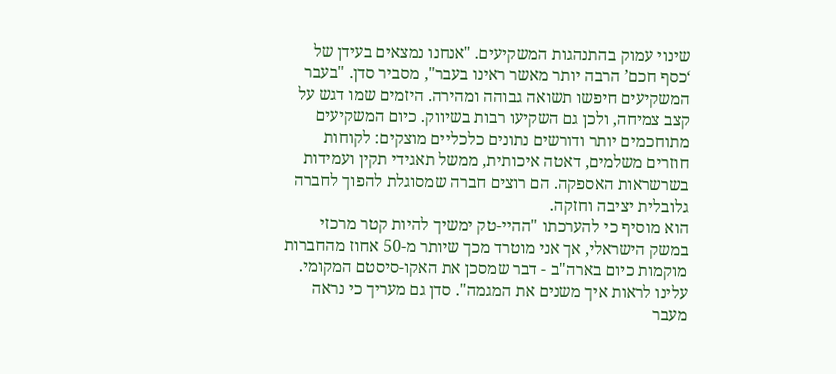שינוי עמוק בהתנהגות המשקיעים. "אנחנו נמצאים בעידן של ‘כסף חכם’ הרבה יותר מאשר ראינו בעבר", מסביר סדן. "בעבר המשקיעים חיפשו תשואה גבוהה ומהירה. היזמים שמו דגש על קצב צמיחה, ולכן גם השקיעו רבות בשיווק. כיום המשקיעים מתוחכמים יותר ודורשים נתונים כלכליים מוצקים: לקוחות חוזרים משלמים, דאטה איכותית, ממשל תאגידי תקין ועמידות בשרשראות האספקה. הם רוצים חברה שמסוגלת להפוך לחברה גלובלית יציבה וחזקה.
הוא מוסיף כי להערכתו "ההיי-טק ימשיך להיות קטר מרכזי במשק הישראלי, אך אני מוטרד מכך שיותר מ-50 אחוז מהחברות מוקמות כיום בארה"ב - דבר שמסכן את האקו-סיסטם המקומי. עלינו לראות איך משנים את המגמה". סדן גם מעריך כי נראה מעבר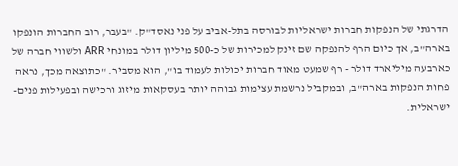הדרגתי של הנפקות חברות ישראליות לבורסה בתל-אביב על פני נאסד"ק. "בעבר, רוב החברות הונפקו בארה"ב, אך כיום הרף להנפקה שם זינק למכירות של כ-500 מיליון דולר במונחי ARR ולשווי חברה של כארבעה מיליארד דולר - רף שמעט מאוד חברות יכולות לעמוד בו", הוא מסביר. "כתוצאה מכך, נראה פחות הנפקות בארה"ב, ובמקביל נרשמת עצימות גבוהה יותר בעסקאות מיזוג ורכישה ובפעילות פנים-ישראלית.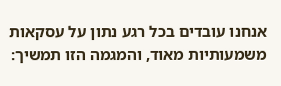אנחנו עובדים בכל רגע נתון על עסקאות משמעותיות מאוד, והמגמה הזו תמשיך: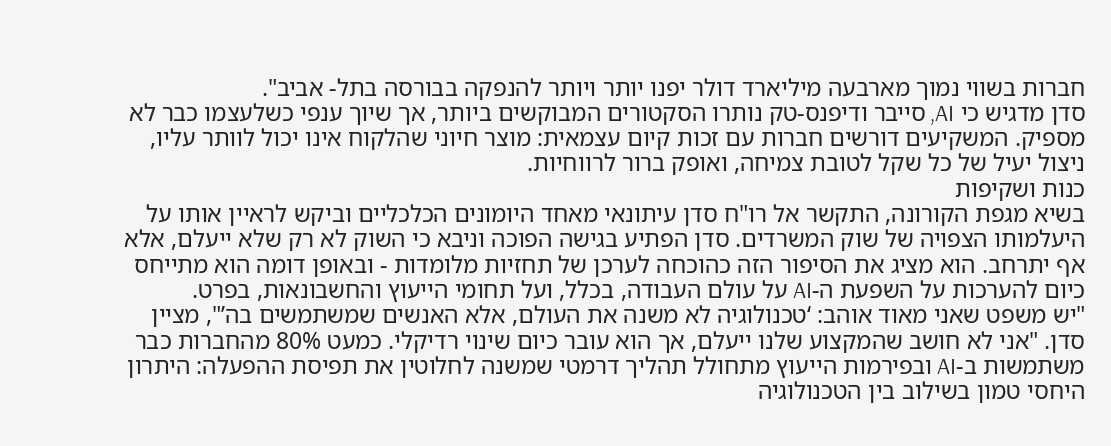חברות בשווי נמוך מארבעה מיליארד דולר יפנו יותר ויותר להנפקה בבורסה בתל- אביב".
סדן מדגיש כי AI, סייבר ודיפנס-טק נותרו הסקטורים המבוקשים ביותר, אך שיוך ענפי כשלעצמו כבר לא מספיק. המשקיעים דורשים חברות עם זכות קיום עצמאית: מוצר חיוני שהלקוח אינו יכול לוותר עליו, ניצול יעיל של כל שקל לטובת צמיחה, ואופק ברור לרווחיות.
כנות ושקיפות
בשיא מגפת הקורונה, התקשר אל רו"ח סדן עיתונאי מאחד היומונים הכלכליים וביקש לראיין אותו על היעלמותו הצפויה של שוק המשרדים. סדן הפתיע בגישה הפוכה וניבא כי השוק לא רק שלא ייעלם, אלא אף יתרחב. הוא מציג את הסיפור הזה כהוכחה לערכן של תחזיות מלומדות - ובאופן דומה הוא מתייחס כיום להערכות על השפעת ה-AI על עולם העבודה, בכלל, ועל תחומי הייעוץ והחשבונאות, בפרט.
"יש משפט שאני מאוד אוהב: ‘טכנולוגיה לא משנה את העולם, אלא האנשים שמשתמשים בה’", מציין סדן. "אני לא חושב שהמקצוע שלנו ייעלם, אך הוא עובר כיום שינוי רדיקלי. כמעט 80% מהחברות כבר משתמשות ב-AI ובפירמות הייעוץ מתחולל תהליך דרמטי שמשנה לחלוטין את תפיסת ההפעלה: היתרון היחסי טמון בשילוב בין הטכנולוגיה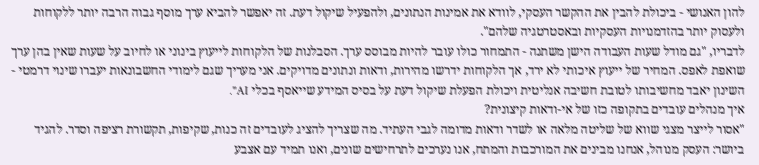להון האנושי - ביכולת להבין את ההקשר העסקי, לוודא את אמינות הנתונים, ולהפעיל שיקול דעת. זה יאפשר להביא ערך מוסף גבוה הרבה יותר ללקוחות ולעסוק יותר בהזדמנויות העסקיות ובאסטרטגיה שלהם".
לדבריו, "גם מודל שעות העבודה הישן משתנה - התמחור כולו עובר להיות מבוסס ערך. הסבלנות של הלקוחות לייעוץ בינוני או לחיוב על שעות שאין בהן ערך שואפת לאפס. המחיר של ייעוץ איכותי לא ירד, אך הלקוחות ידרשו מהירות, ודאות ונתונים מדויקים. אני מעריך שגם לימודי החשבונאות יעברו שינוי דרמטי - השינון יאבד מחשיבותו לטובת חשיבה אנליטית ויכולת הפעלת שיקול דעת על בסיס המידע שייאסף בכלי AI".
איך מנהלים עובדים בתקופה כזו של אי-ודאות קיצונית?
"אסור לייצר מצגי שווא של שליטה מלאה או לשדר ודאות מדומה לגבי העתיד. מה שצריך להציג לעובדים זה כנות, שקיפות, תקשורת רציפה וסדר. להגיד ביושר: העסק מנוהל, אנחנו מבינים את המורכבות והמתח, אנו נערכים לתרחישים שונים, ואנו תמיד עם אצבע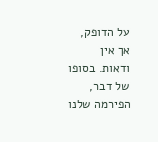על הדופק, אך אין ודאות. בסופו של דבר, הפירמה שלנו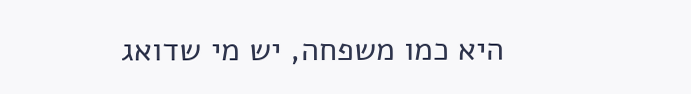היא כמו משפחה, יש מי שדואג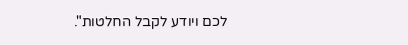לכם ויודע לקבל החלטות".